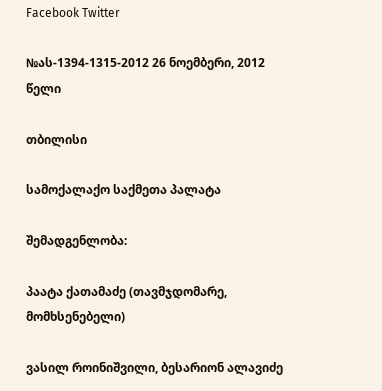Facebook Twitter

№ას-1394-1315-2012 26 ნოემბერი, 2012 წელი

თბილისი

სამოქალაქო საქმეთა პალატა

შემადგენლობა:

პაატა ქათამაძე (თავმჯდომარე, მომხსენებელი)

ვასილ როინიშვილი, ბესარიონ ალავიძე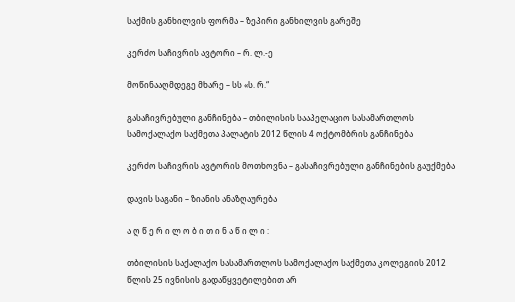საქმის განხილვის ფორმა – ზეპირი განხილვის გარეშე

კერძო საჩივრის ავტორი – რ. ლ.-ე

მოწინააღმდეგე მხარე – სს «ს. რ.“

გასაჩივრებული განჩინება – თბილისის სააპელაციო სასამართლოს სამოქალაქო საქმეთა პალატის 2012 წლის 4 ოქტომბრის განჩინება

კერძო საჩივრის ავტორის მოთხოვნა – გასაჩივრებული განჩინების გაუქმება

დავის საგანი – ზიანის ანაზღაურება

ა ღ წ ე რ ი ლ ო ბ ი თ ი ნ ა წ ი ლ ი :

თბილისის საქალაქო სასამართლოს სამოქალაქო საქმეთა კოლეგიის 2012 წლის 25 ივნისის გადაწყვეტილებით არ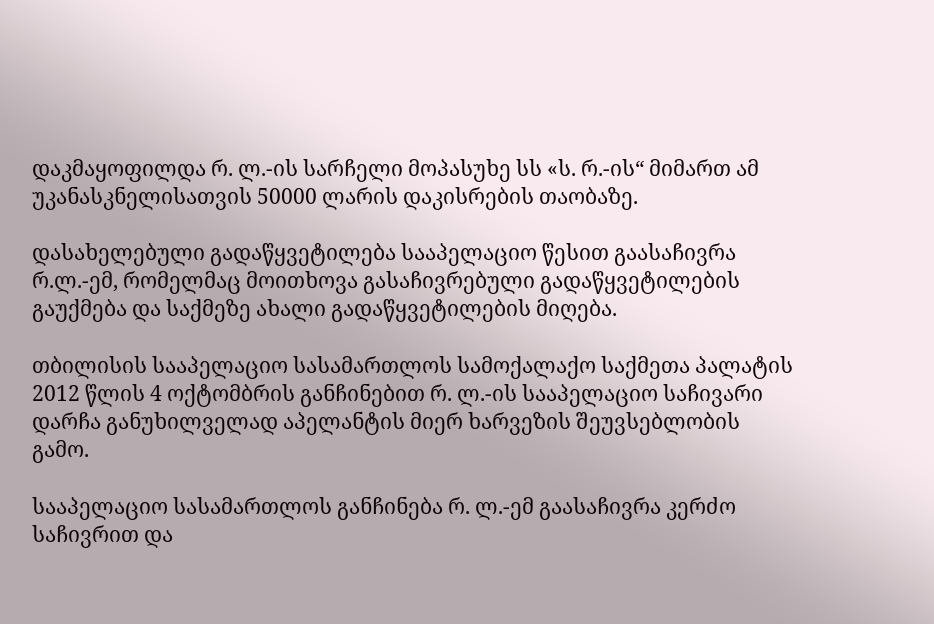დაკმაყოფილდა რ. ლ.-ის სარჩელი მოპასუხე სს «ს. რ.-ის“ მიმართ ამ უკანასკნელისათვის 50000 ლარის დაკისრების თაობაზე.

დასახელებული გადაწყვეტილება სააპელაციო წესით გაასაჩივრა რ.ლ.-ემ, რომელმაც მოითხოვა გასაჩივრებული გადაწყვეტილების გაუქმება და საქმეზე ახალი გადაწყვეტილების მიღება.

თბილისის სააპელაციო სასამართლოს სამოქალაქო საქმეთა პალატის 2012 წლის 4 ოქტომბრის განჩინებით რ. ლ.-ის სააპელაციო საჩივარი დარჩა განუხილველად აპელანტის მიერ ხარვეზის შეუვსებლობის გამო.

სააპელაციო სასამართლოს განჩინება რ. ლ.-ემ გაასაჩივრა კერძო საჩივრით და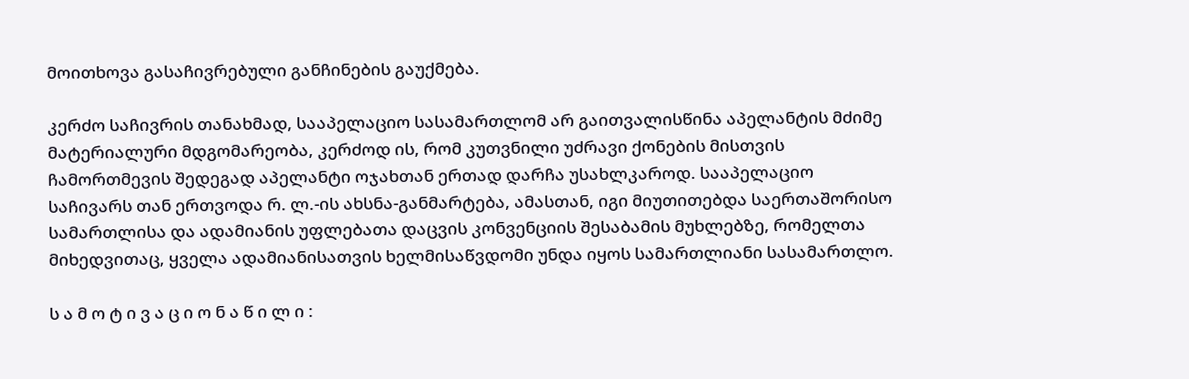მოითხოვა გასაჩივრებული განჩინების გაუქმება.

კერძო საჩივრის თანახმად, სააპელაციო სასამართლომ არ გაითვალისწინა აპელანტის მძიმე მატერიალური მდგომარეობა, კერძოდ ის, რომ კუთვნილი უძრავი ქონების მისთვის ჩამორთმევის შედეგად აპელანტი ოჯახთან ერთად დარჩა უსახლკაროდ. სააპელაციო საჩივარს თან ერთვოდა რ. ლ.-ის ახსნა-განმარტება, ამასთან, იგი მიუთითებდა საერთაშორისო სამართლისა და ადამიანის უფლებათა დაცვის კონვენციის შესაბამის მუხლებზე, რომელთა მიხედვითაც, ყველა ადამიანისათვის ხელმისაწვდომი უნდა იყოს სამართლიანი სასამართლო.

ს ა მ ო ტ ი ვ ა ც ი ო ნ ა წ ი ლ ი :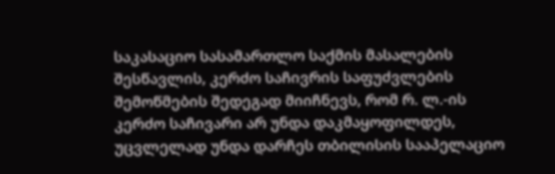საკასაციო სასამართლო საქმის მასალების შესწავლის, კერძო საჩივრის საფუძვლების შემოწმების შედეგად მიიჩნევს, რომ რ. ლ.-ის კერძო საჩივარი არ უნდა დაკმაყოფილდეს, უცვლელად უნდა დარჩეს თბილისის სააპელაციო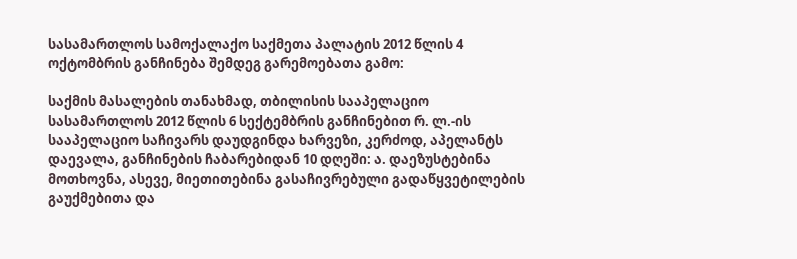სასამართლოს სამოქალაქო საქმეთა პალატის 2012 წლის 4 ოქტომბრის განჩინება შემდეგ გარემოებათა გამო:

საქმის მასალების თანახმად, თბილისის სააპელაციო სასამართლოს 2012 წლის 6 სექტემბრის განჩინებით რ. ლ.-ის სააპელაციო საჩივარს დაუდგინდა ხარვეზი, კერძოდ, აპელანტს დაევალა, განჩინების ჩაბარებიდან 10 დღეში: ა. დაეზუსტებინა მოთხოვნა, ასევე, მიეთითებინა გასაჩივრებული გადაწყვეტილების გაუქმებითა და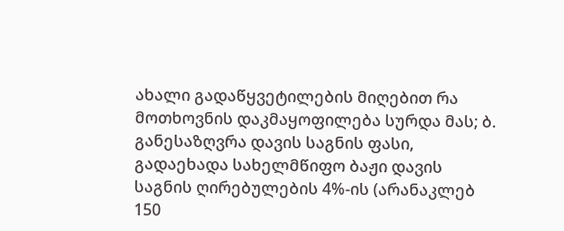ახალი გადაწყვეტილების მიღებით რა მოთხოვნის დაკმაყოფილება სურდა მას; ბ. განესაზღვრა დავის საგნის ფასი, გადაეხადა სახელმწიფო ბაჟი დავის საგნის ღირებულების 4%-ის (არანაკლებ 150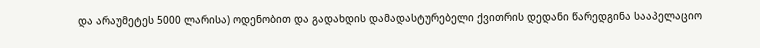და არაუმეტეს 5000 ლარისა) ოდენობით და გადახდის დამადასტურებელი ქვითრის დედანი წარედგინა სააპელაციო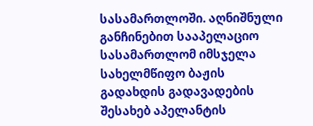სასამართლოში. აღნიშნული განჩინებით სააპელაციო სასამართლომ იმსჯელა სახელმწიფო ბაჟის გადახდის გადავადების შესახებ აპელანტის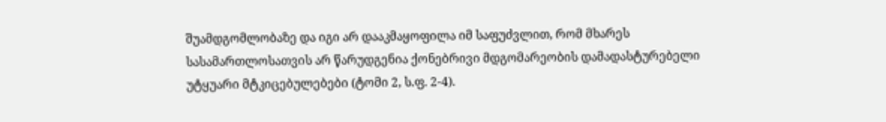შუამდგომლობაზე და იგი არ დააკმაყოფილა იმ საფუძვლით, რომ მხარეს სასამართლოსათვის არ წარუდგენია ქონებრივი მდგომარეობის დამადასტურებელი უტყუარი მტკიცებულებები (ტომი 2, ს.ფ. 2-4).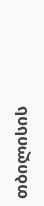თბილისის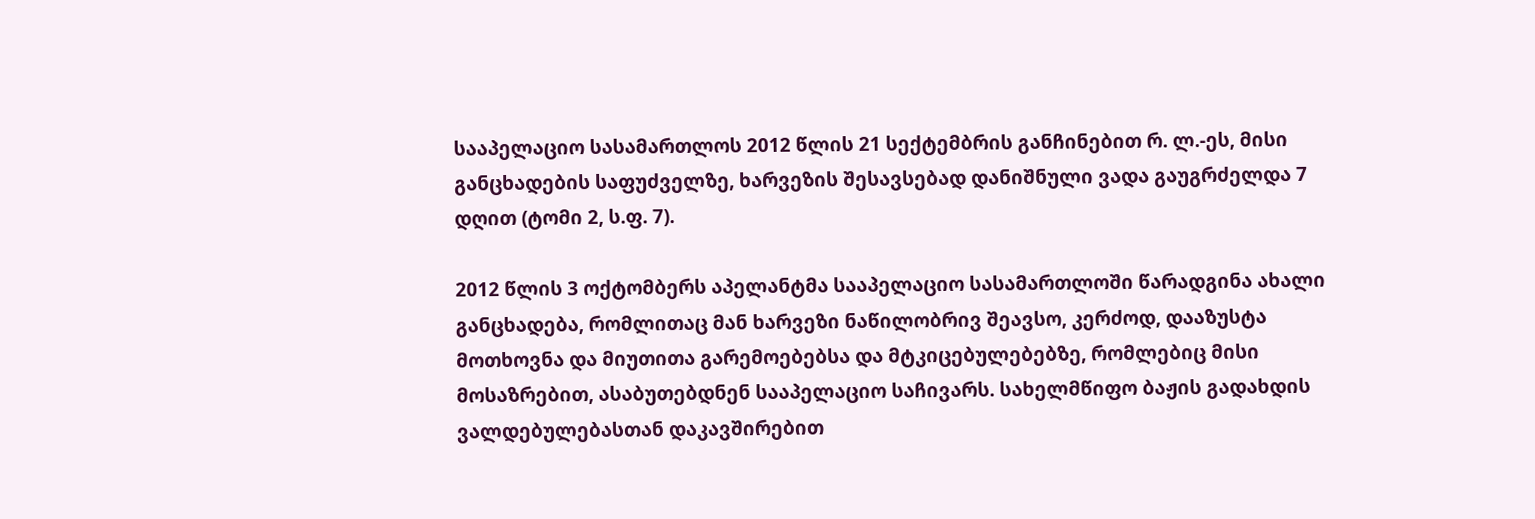სააპელაციო სასამართლოს 2012 წლის 21 სექტემბრის განჩინებით რ. ლ.-ეს, მისი განცხადების საფუძველზე, ხარვეზის შესავსებად დანიშნული ვადა გაუგრძელდა 7 დღით (ტომი 2, ს.ფ. 7).

2012 წლის 3 ოქტომბერს აპელანტმა სააპელაციო სასამართლოში წარადგინა ახალი განცხადება, რომლითაც მან ხარვეზი ნაწილობრივ შეავსო, კერძოდ, დააზუსტა მოთხოვნა და მიუთითა გარემოებებსა და მტკიცებულებებზე, რომლებიც მისი მოსაზრებით, ასაბუთებდნენ სააპელაციო საჩივარს. სახელმწიფო ბაჟის გადახდის ვალდებულებასთან დაკავშირებით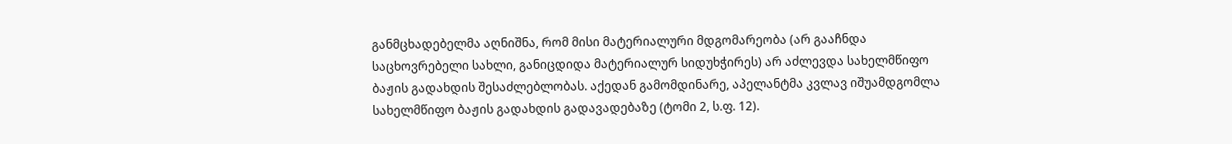განმცხადებელმა აღნიშნა, რომ მისი მატერიალური მდგომარეობა (არ გააჩნდა საცხოვრებელი სახლი, განიცდიდა მატერიალურ სიდუხჭირეს) არ აძლევდა სახელმწიფო ბაჟის გადახდის შესაძლებლობას. აქედან გამომდინარე, აპელანტმა კვლავ იშუამდგომლა სახელმწიფო ბაჟის გადახდის გადავადებაზე (ტომი 2, ს.ფ. 12).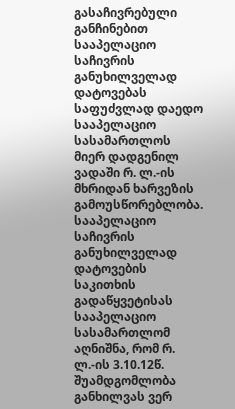გასაჩივრებული განჩინებით სააპელაციო საჩივრის განუხილველად დატოვებას საფუძვლად დაედო სააპელაციო სასამართლოს მიერ დადგენილ ვადაში რ. ლ.-ის მხრიდან ხარვეზის გამოუსწორებლობა. სააპელაციო საჩივრის განუხილველად დატოვების საკითხის გადაწყვეტისას სააპელაციო სასამართლომ აღნიშნა, რომ რ. ლ.-ის 3.10.12წ. შუამდგომლობა განხილვას ვერ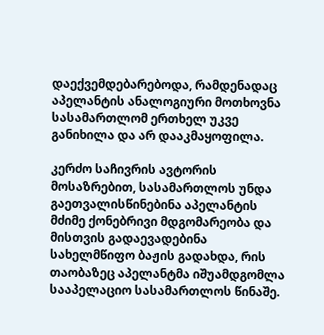დაექვემდებარებოდა, რამდენადაც აპელანტის ანალოგიური მოთხოვნა სასამართლომ ერთხელ უკვე განიხილა და არ დააკმაყოფილა.

კერძო საჩივრის ავტორის მოსაზრებით, სასამართლოს უნდა გაეთვალისწინებინა აპელანტის მძიმე ქონებრივი მდგომარეობა და მისთვის გადაევადებინა სახელმწიფო ბაჟის გადახდა, რის თაობაზეც აპელანტმა იშუამდგომლა სააპელაციო სასამართლოს წინაშე.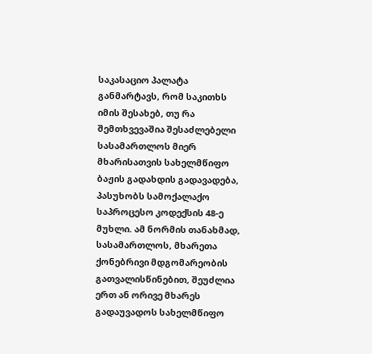საკასაციო პალატა განმარტავს, რომ საკითხს იმის შესახებ, თუ რა შემთხვევაშია შესაძლებელი სასამართლოს მიერ მხარისათვის სახელმწიფო ბაჟის გადახდის გადავადება, პასუხობს სამოქალაქო საპროცესო კოდექსის 48-ე მუხლი. ამ ნორმის თანახმად, სასამართლოს, მხარეთა ქონებრივი მდგომარეობის გათვალისწინებით, შეუძლია ერთ ან ორივე მხარეს გადაუვადოს სახელმწიფო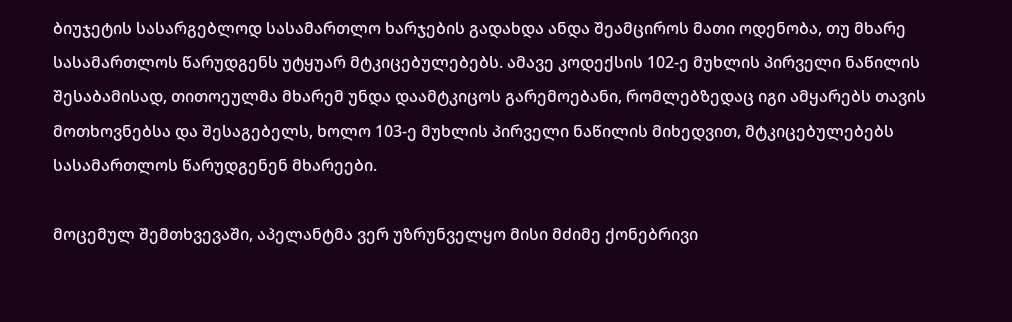ბიუჯეტის სასარგებლოდ სასამართლო ხარჯების გადახდა ანდა შეამციროს მათი ოდენობა, თუ მხარე სასამართლოს წარუდგენს უტყუარ მტკიცებულებებს. ამავე კოდექსის 102-ე მუხლის პირველი ნაწილის შესაბამისად, თითოეულმა მხარემ უნდა დაამტკიცოს გარემოებანი, რომლებზედაც იგი ამყარებს თავის მოთხოვნებსა და შესაგებელს, ხოლო 103-ე მუხლის პირველი ნაწილის მიხედვით, მტკიცებულებებს სასამართლოს წარუდგენენ მხარეები.

მოცემულ შემთხვევაში, აპელანტმა ვერ უზრუნველყო მისი მძიმე ქონებრივი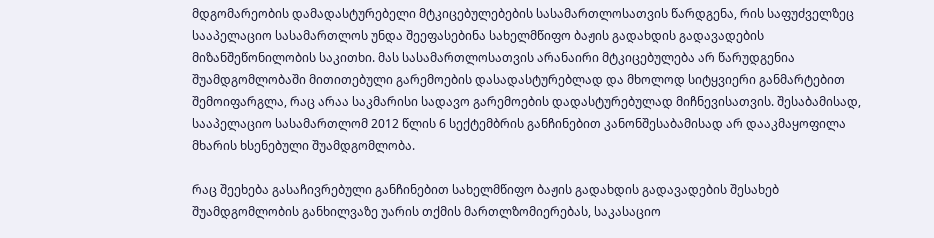მდგომარეობის დამადასტურებელი მტკიცებულებების სასამართლოსათვის წარდგენა, რის საფუძველზეც სააპელაციო სასამართლოს უნდა შეეფასებინა სახელმწიფო ბაჟის გადახდის გადავადების მიზანშეწონილობის საკითხი. მას სასამართლოსათვის არანაირი მტკიცებულება არ წარუდგენია შუამდგომლობაში მითითებული გარემოების დასადასტურებლად და მხოლოდ სიტყვიერი განმარტებით შემოიფარგლა, რაც არაა საკმარისი სადავო გარემოების დადასტურებულად მიჩნევისათვის. შესაბამისად, სააპელაციო სასამართლომ 2012 წლის 6 სექტემბრის განჩინებით კანონშესაბამისად არ დააკმაყოფილა მხარის ხსენებული შუამდგომლობა.

რაც შეეხება გასაჩივრებული განჩინებით სახელმწიფო ბაჟის გადახდის გადავადების შესახებ შუამდგომლობის განხილვაზე უარის თქმის მართლზომიერებას, საკასაციო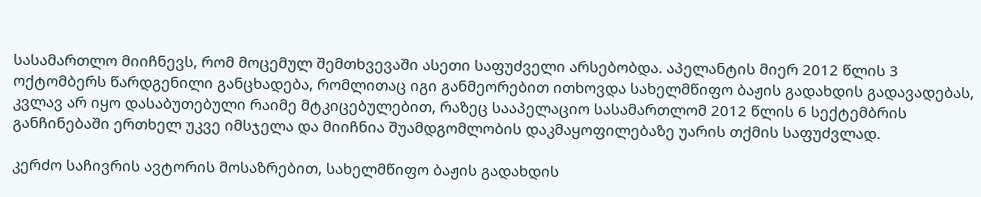სასამართლო მიიჩნევს, რომ მოცემულ შემთხვევაში ასეთი საფუძველი არსებობდა. აპელანტის მიერ 2012 წლის 3 ოქტომბერს წარდგენილი განცხადება, რომლითაც იგი განმეორებით ითხოვდა სახელმწიფო ბაჟის გადახდის გადავადებას, კვლავ არ იყო დასაბუთებული რაიმე მტკიცებულებით, რაზეც სააპელაციო სასამართლომ 2012 წლის 6 სექტემბრის განჩინებაში ერთხელ უკვე იმსჯელა და მიიჩნია შუამდგომლობის დაკმაყოფილებაზე უარის თქმის საფუძვლად.

კერძო საჩივრის ავტორის მოსაზრებით, სახელმწიფო ბაჟის გადახდის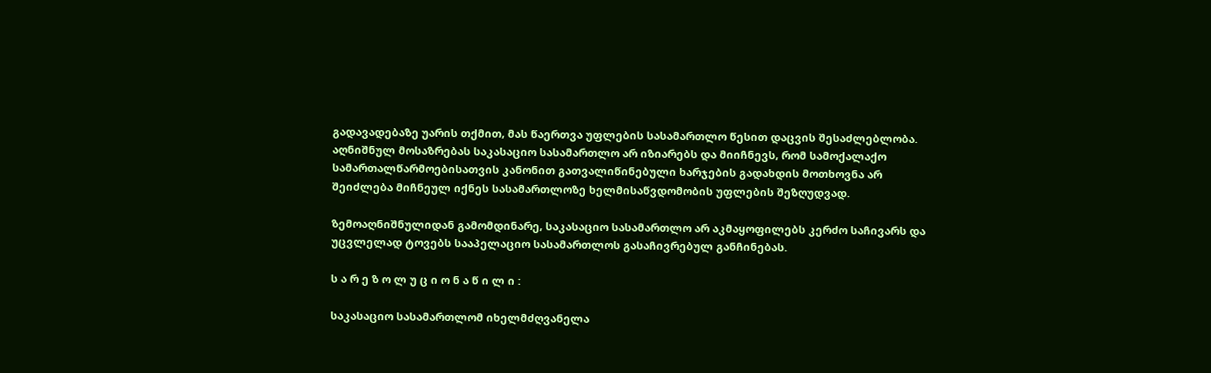გადავადებაზე უარის თქმით, მას წაერთვა უფლების სასამართლო წესით დაცვის შესაძლებლობა. აღნიშნულ მოსაზრებას საკასაციო სასამართლო არ იზიარებს და მიიჩნევს, რომ სამოქალაქო სამართალწარმოებისათვის კანონით გათვალიწინებული ხარჯების გადახდის მოთხოვნა არ შეიძლება მიჩნეულ იქნეს სასამართლოზე ხელმისაწვდომობის უფლების შეზღუდვად.

ზემოაღნიშნულიდან გამომდინარე, საკასაციო სასამართლო არ აკმაყოფილებს კერძო საჩივარს და უცვლელად ტოვებს სააპელაციო სასამართლოს გასაჩივრებულ განჩინებას.

ს ა რ ე ზ ო ლ უ ც ი ო ნ ა წ ი ლ ი :

საკასაციო სასამართლომ იხელმძღვანელა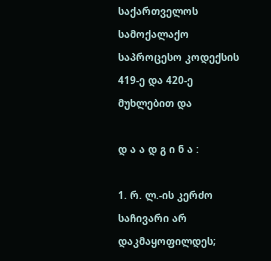საქართველოს სამოქალაქო საპროცესო კოდექსის 419-ე და 420-ე მუხლებით და

დ ა ა დ გ ი ნ ა :

1. რ. ლ.-ის კერძო საჩივარი არ დაკმაყოფილდეს;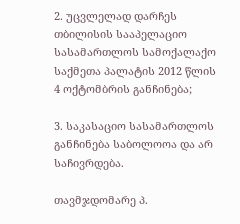2. უცვლელად დარჩეს თბილისის სააპელაციო სასამართლოს სამოქალაქო საქმეთა პალატის 2012 წლის 4 ოქტომბრის განჩინება;

3. საკასაციო სასამართლოს განჩინება საბოლოოა და არ საჩივრდება.

თავმჯდომარე პ.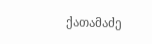ქათამაძე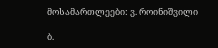მოსამართლეები: ვ. როინიშვილი

ბ.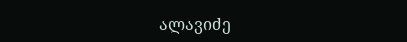ალავიძე